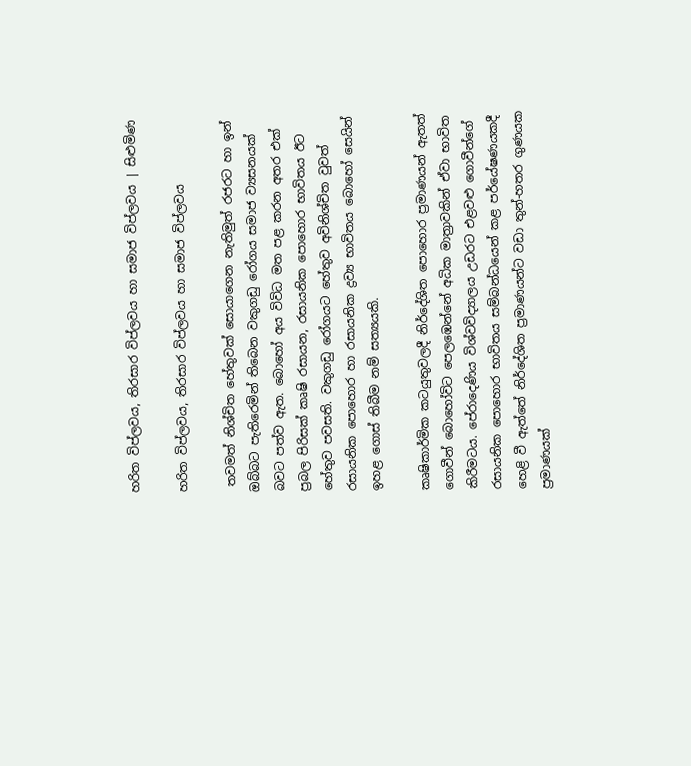හරිත විප්ලවය, තිරසාර විප්ලවය හා සමාජ විප්ලවය | සිළුමිණ

හරිත විප්ලවය, තිරසාර විප්ලවය හා සමාජ විප්ලවය

 තවමත් නිශ්චිත හේතුවක් සොයාගෙන නැතිමුත් රජරට හා ඉන් ඔබ්බට පැතිරෙමින් තිබෙන වකුගඩු රෝගය සමාජ ව්‍යසනයක් බවට පත්ව ඇත. බොහෝ අය විවිධ මත පළ කරන අතර එක් ප්‍රබල පිරිසක් කෘෂි රසායන, රසායනික පොහොර භාවිතය ඊට හේතුව පවසති. වකුගඩු රෝගයට හේතුව අවිනිශ්චිත වුවත් රසායනික පොහොර හා රසායනික ද්‍රව්‍ය භාවිතය බොහෝ සෙයින් ඉහළ ගොස් තිබීම නම් සත්‍යයකි.

කෘෂිකාර්මික කටයුතුවලදී නිර්දේශිත පොහොර ප්‍රමාණයන් ඇතත් ගොවීන් බොහෝවිට පෙලඹෙන්නේ අධික මාත්‍රාවකින් ඒවා භාවිත කිරීමටය. පේරාදෙණිය විශ්වවිද්‍යාලය උඩරට එළවළු ගොවීන්ගේ රසායනික පොහොර භාවිතය සම්බන්ධයෙන් කළ පර්යේෂණයකදී හෙළි වී ඇත්තේ නිර්දේශිත ප්‍රමාණයන්ට වඩා තුන්-හතර ගුණයක ප්‍රමාණයක්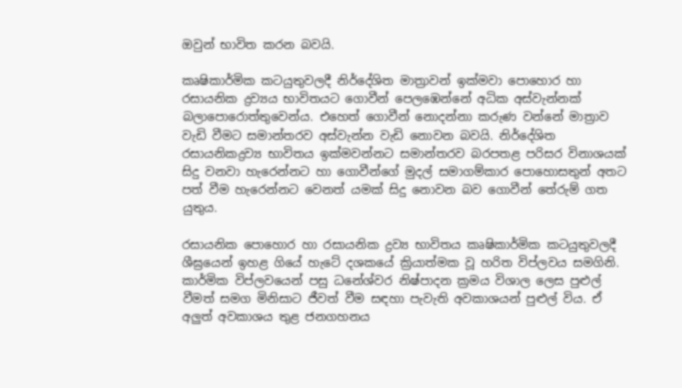ඔවුන් භාවිත කරන බවයි.

කෘෂිකාර්මික කටයුතුවලදී නිර්දේශිත මාත්‍රාවන් ඉක්මවා පොහොර හා රසායනික ද්‍රව්‍යය භාවිතයට ගොවීන් පෙලඹෙන්නේ අධික අස්වැන්නක් බලාපොරොත්තුවෙන්ය. එහෙත් ගොවීන් නොදන්නා කරුණ වන්නේ මාත්‍රාව වැඩි වීමට සමාන්තරව අස්වැන්න වැඩි නොවන බවයි. නිර්දේශිත රසායනිකද්‍රව්‍ය භාවිතය ඉක්මවන්නට සමාන්තරව බරපතළ පරිසර විනාශයක් සිදු වනවා හැරෙන්නට හා ගොවීන්ගේ මුදල් සමාගම්කාර පොහොසතුන් අතට පත් වීම හැරෙන්නට වෙනත් යමක් සිදු නොවන බව ගොවීන් තේරුම් ගත යුතුය.

රසායනික පොහොර හා රසායනික ද්‍රව්‍ය භාවිතය කෘෂිකාර්මික කටයුතුවලදී ශීඝ්‍රයෙන් ඉහළ ගියේ හැටේ දශකයේ ක්‍රියාත්මක වූ හරිත විප්ලවය සමගිනි. කාර්මික විප්ලවයෙන් පසු ධනේශ්වර නිෂ්පාදන ක්‍රමය විශාල ලෙස පුළුල් වීමත් සමග මිනිසාට ජීවත් වීම සඳහා පැවැති අවකාශයන් පුළුල් විය. ඒ අලුත් අවකාශය තුළ ජනගහනය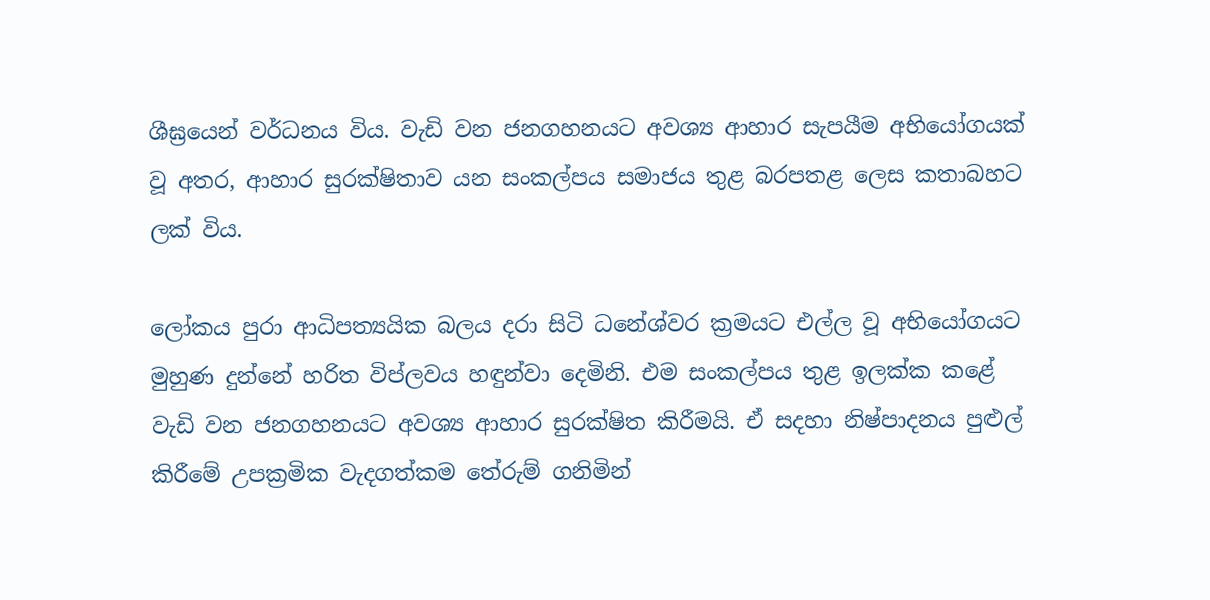ශීඝ්‍රයෙන් වර්ධනය විය. වැඩි වන ජනගහනයට අවශ්‍ය ආහාර සැපයීම අභියෝගයක් වූ අතර, ආහාර සුරක්ෂිතාව යන සංකල්පය සමාජය තුළ බරපතළ ලෙස කතාබහට ලක් විය.

ලෝකය පුරා ආධිපත්‍යයික බලය දරා සිටි ධනේශ්වර ක්‍රමයට එල්ල වූ අභියෝගයට මුහුණ දුන්නේ හරිත විප්ලවය හඳුන්වා දෙමිනි. එම සංකල්පය තුළ ඉලක්ක කළේ වැඩි වන ජනගහනයට අවශ්‍ය ආහාර සුරක්ෂිත කිරීමයි. ඒ සදහා නිෂ්පාදනය පුළුල් කිරීමේ උපක්‍රමික වැදගත්කම තේරුම් ගනිමින්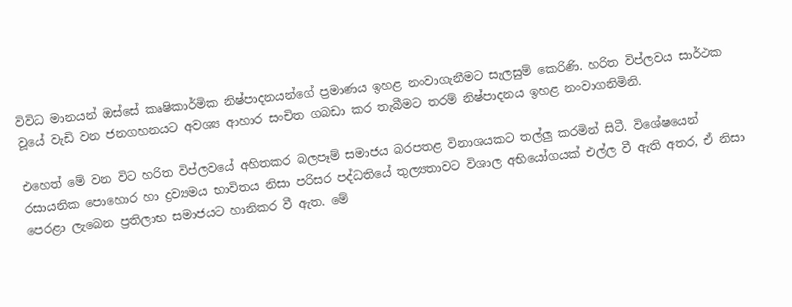විවිධ මානයන් ඔස්සේ කෘෂිකාර්මික නිෂ්පාදනයන්ගේ ප්‍රමාණය ඉහළ නංවාගැනීමට සැලසුම් කෙරිණි. හරිත විප්ලවය සාර්ථක වූයේ වැඩි වන ජනගහනයට අවශ්‍ය ආහාර සංචිත ගබඩා කර තැබීමට තරම් නිෂ්පාදනය ඉහළ නංවාගනිමිනි.

එහෙත් මේ වන විට හරිත විප්ලවයේ අහිතකර බලපෑම් සමාජය බරපතළ විනාශයකට තල්ලු කරමින් සිටී. විශේෂයෙන් රසායනික පොහොර හා ද්‍රව්‍යමය භාවිතය නිසා පරිසර පද්ධතියේ තුල්‍යතාවට විශාල අභියෝගයක් එල්ල වී ඇති අතර, ඒ නිසා පෙරළා ලැබෙන ප්‍රතිලාභ සමාජයට හානිකර වී ඇත. මේ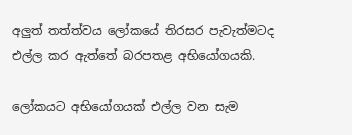අලුත් තත්ත්වය ලෝකයේ තිරසර පැවැත්මටද එල්ල කර ඇත්තේ බරපතළ අභියෝගයකි.

ලෝකයට අභියෝගයක් එල්ල වන සැම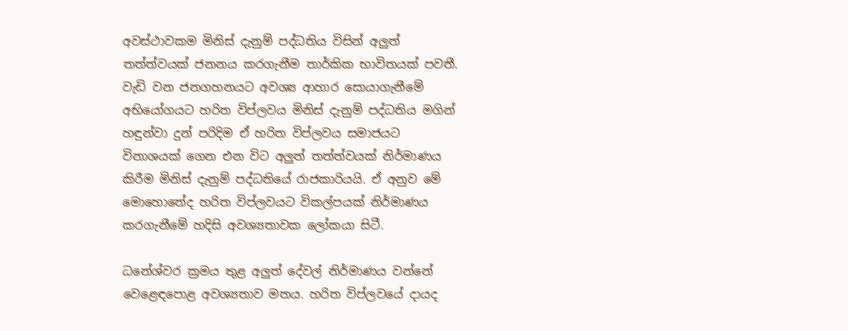අවස්ථාවකම මිනිස් දැනුම් පද්ධතිය විසින් අලුත් තත්ත්වයක් ජනනය කරගැනීම තාර්කික භාවිතයක් පවතී. වැඩි වන ජනගහනයට අවශ්‍ය ආහාර සොයාගැනීමේ අභියෝගයට හරිත විප්ලවය මිනිස් දැනුම් පද්ධතිය මගින් හඳුන්වා දුන් පරිදිම ඒ හරිත විප්ලවය සමාජයට විනාශයක් ගෙන එන විට අලුත් තත්ත්වයක් නිර්මාණය කිරීම මිනිස් දැනුම් පද්ධතියේ රාජකාරියයි. ඒ අනුව මේ මොහොතේද හරිත විප්ලවයට විකල්පයක් නිර්මාණය කරගැනීමේ හදිසි අවශ්‍යතාවක ලෝකයා සිටී.

ධනේශ්වර ක්‍රමය තුළ අලුත් දේවල් නිර්මාණය වන්නේ වෙළෙඳපොළ අවශ්‍යතාව මතය. හරිත විප්ලවයේ දායද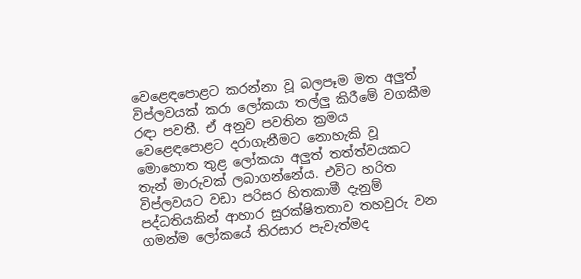වෙළෙඳපොළට කරන්නා වූ බලපෑම මත අලුත් විප්ලවයක් කරා ලෝකයා තල්ලු කිරීමේ වගකීම රඳා පවතී. ඒ අනුව පවතින ක්‍රමය වෙළෙඳපොළට දරාගැනීමට නොහැකි වූ මොහොත තුළ ලෝකයා අලුත් තත්ත්වයකට තැන් මාරුවක් ලබාගන්නේය. එවිට හරිත විප්ලවයට වඩා පරිසර හිතකාමී දැනුම් පද්ධතියකින් ආහාර සුරක්ෂිතතාව තහවුරු වන ගමන්ම ලෝකයේ තිරසාර පැවැත්මද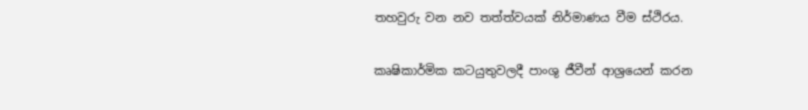තහවුරු වන නව තත්ත්වයක් නිර්මාණය වීම ස්ථිරය.

කෘෂිකාර්මික කටයුතුවලදී පාංශු ජීවීන් ආශ්‍රයෙන් කරන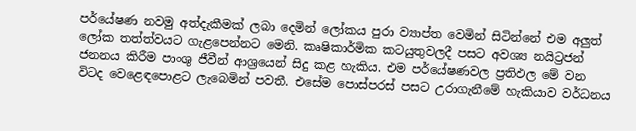පර්යේෂණ නවමු අත්දැකීමක් ලබා දෙමින් ලෝකය පුරා ව්‍යාප්ත වෙමින් සිටින්නේ එම අලුත් ලෝක තත්ත්වයට ගැළපෙන්නට මෙනි. කෘෂිකාර්මික කටයුතුවලදී පසට අවශ්‍ය නයිට්‍රජන් ජනනය කිරීම පාංශු ජීවීන් ආශ්‍රයෙන් සිදු කළ හැකිය. එම පර්යේෂණවල ප්‍රතිඵල මේ වන විටද වෙළෙඳපොළට ලැබෙමින් පවතී. එසේම පොස්පරස් පසට උරාගැනීමේ හැකියාව වර්ධනය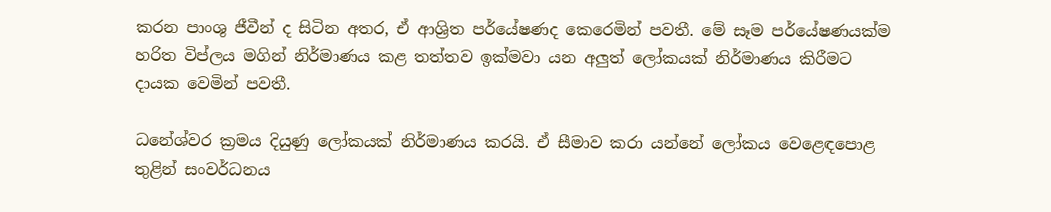කරන පාංශු ජීවීන් ද සිටින අතර, ඒ ආශ්‍රිත පර්යේෂණද කෙරෙමින් පවතී. මේ සෑම පර්යේෂණයක්ම හරිත විප්ලය මගින් නිර්මාණය කළ තත්තව ඉක්මවා යන අලුත් ලෝකයක් නිර්මාණය කිරීමට දායක වෙමින් පවතී.

ධනේශ්වර ක්‍රමය දියුණු ලෝකයක් නිර්මාණය කරයි. ඒ සීමාව කරා යන්නේ ලෝකය වෙළෙඳපොළ තුළින් සංවර්ධනය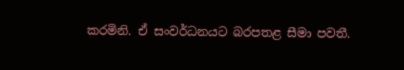කරමිනි. ඒ සංවර්ධනයට බරපතළ සීමා පවතී.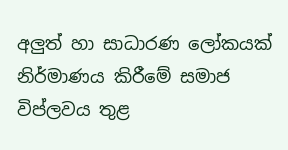අලුත් හා සාධාරණ ලෝකයක් නිර්මාණය කිරීමේ සමාජ විප්ලවය තුළ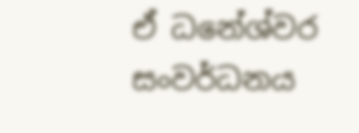ඒ ධනේශ්වර සංවර්ධනය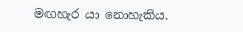මඟහැර යා නොහැකිය.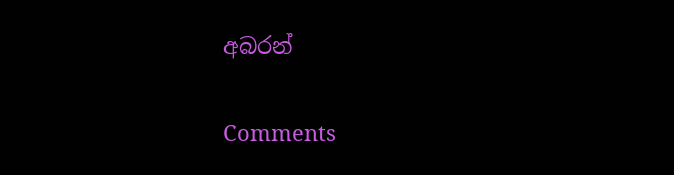අබරන්

Comments